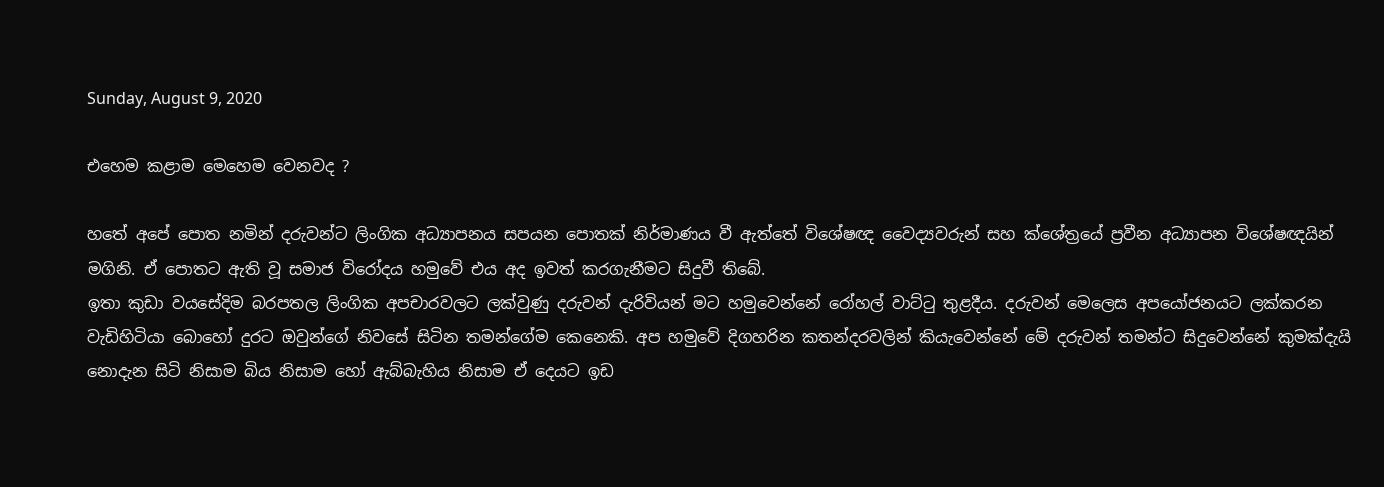Sunday, August 9, 2020

එහෙම කළාම මෙහෙම වෙනවද ?

හතේ අපේ පොත නමින් දරුවන්ට ලිංගික අධ්‍යාපනය සපයන පොතක් නිර්මාණය වී ඇත්තේ විශේෂඥ වෛද්‍යවරුන් සහ ක්ශේත්‍රයේ ප්‍රවීන අධ්‍යාපන විශේෂඥයින් මගිනි. ඒ පොතට ඇති වූ සමාජ විරෝදය හමුවේ එය අද ඉවත් කරගැනීමට සිදුවී තිබේ.
ඉතා කුඩා වයසේදිම බරපතල ලිංගික අපචාරවලට ලක්වුණු දරුවන් දැරිවියන් මට හමුවෙන්නේ රෝහල් වාට්ටු තුළදීය. දරුවන් මෙලෙස අපයෝජනයට ලක්කරන වැඩිහිටියා බොහෝ දුරට ඔවුන්ගේ නිවසේ සිටින තමන්ගේම කෙනෙකි. අප හමුවේ දිගහරින කතන්දරවලින් කියැවෙන්නේ මේ දරුවන් තමන්ට සිදුවෙන්නේ කුමක්දැයි නොදැන සිටි නිසාම බිය නිසාම හෝ ඇබ්බැහිය නිසාම ඒ දෙයට ඉඩ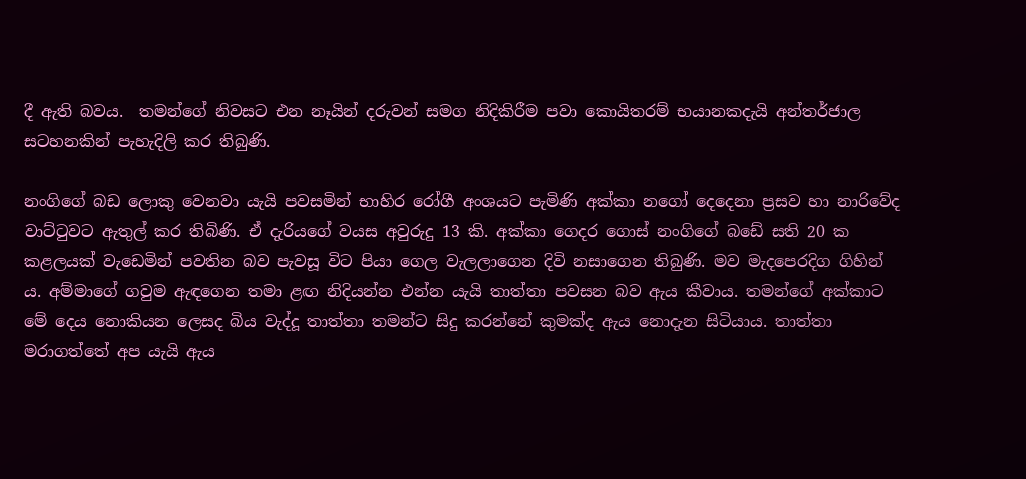දී ඇති බවය.  තමන්ගේ නිවසට එන නෑයින් දරුවන් සමග නිදිකිරීම පවා කොයිතරම් භයානකදැයි අන්තර්ජාල සටහනකින් පැහැදිලි කර තිබුණි.

නංගිගේ බඩ ලොකු වෙනවා යැයි පවසමින් භාහිර රෝගී අංශයට පැමිණි අක්කා නගෝ දෙදෙනා ප්‍රසව හා නාරිවේද වාට්ටුවට ඇතුල් කර තිබිණි. ඒ දැරියගේ වයස අවුරුදු 13 කි. අක්කා ගෙදර ගොස් නංගිගේ බඩේ සති 20 ක කළලයක් වැඩෙමින් පවතින බව පැවසූ විට පියා ගෙල වැලලාගෙන දිවි නසාගෙන තිබුණි. මව මැදපෙරදිග ගිහින් ය. අම්මාගේ ගවුම ඇඳගෙන තමා ළඟ නිදියන්න එන්න යැයි තාත්තා පවසන බව ඇය කීවාය. තමන්ගේ අක්කාට මේ දෙය නොකියන ලෙසද බිය වැද්දූ තාත්තා තමන්ට සිදු කරන්නේ කුමක්ද ඇය නොදැන සිටියාය. තාත්තා මරාගත්තේ අප යැයි ඇය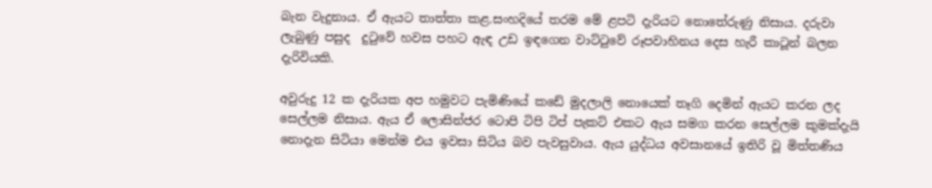බැන වැදුනාය. ඒ ඇයට තාත්තා කළ.සංහදියේ තරම මේ ළපටි දැරියට නොතේරුණු නිසාය. දරුවා ලැබුණු පසුද  දුටුවේ හවස පහට ඇඳ උඩ ඉඳගෙන වාට්ටුවේ රූපවාහිනය දෙස හැරී කාටූන් බලන දැරිවියකි.

අවුරුදු 12 ක දැරියක අප හමුවට පැමිණියේ කඩේ මුදලාලි නොයෙක් තෑගි දෙමින් ඇයට කරන ලද සෙල්ලම නිසාය. ඇය ඒ ලොසින්ජර ටොපි ටිපි ටිප් පැකට් එකට ඇය සමග කරන සෙල්ලම කුමක්දැයි නොදැන සිටියා මෙන්ම එය ඉවසා සිටිය බව පැවසුවාය. ඇය යුද්ධය අවසානයේ ඉතිරි වූ මිත්තණිය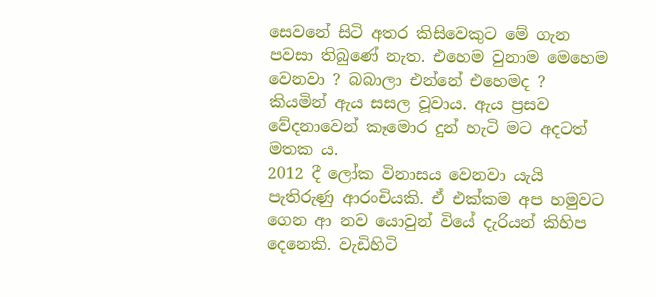සෙවනේ සිටි අතර කිසිවෙකුට මේ ගැන පවසා තිබුණේ නැත. එහෙම වුනාම මෙහෙම වෙනවා ? බබාලා එන්නේ එහෙමද ? කියමින් ඇය සසල වූවාය. ඇය ප්‍රසව වේදනාවෙන් කෑමොර දුන් හැටි මට අදටත් මතක ය.
2012 දී ලෝක විනාසය වෙනවා යැයි පැතිරුණු ආරංචියකි. ඒ එක්කම අප හමුවට ගෙන ආ නව යොවුන් වියේ දැරියන් කිහිප දෙනෙකි. වැඩිහිටි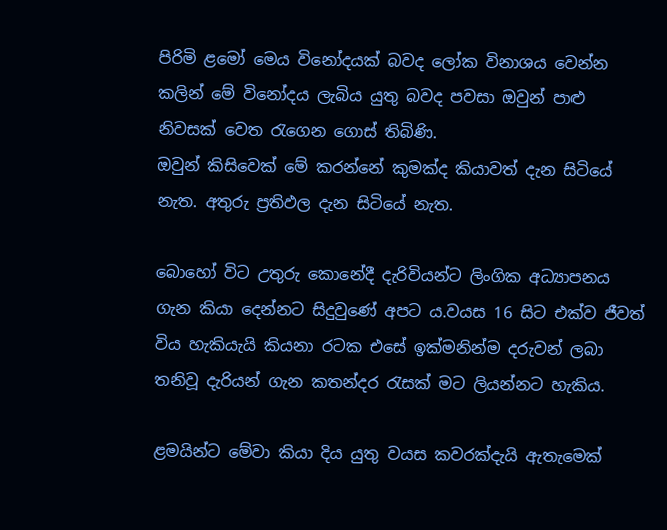පිරිමි ළමෝ මෙය විනෝදයක් බවද ලෝක විනාශය වෙන්න කලින් මේ විනෝදය ලැබිය යුතු බවද පවසා ඔවුන් පාළු නිවසක් වෙත රැගෙන ගොස් තිබිණි.
ඔවුන් කිසිවෙක් මේ කරන්නේ කුමක්ද කියාවත් දැන සිටියේ නැත. අතුරු ප්‍රතිඵල දැන සිටියේ නැත.

බොහෝ විට උතුරු කොනේදී දැරිවියන්ට ලිංගික අධ්‍යාපනය ගැන කියා දෙන්නට සිදුවුණේ අපට ය.වයස 16 සිට එක්ව ජීවත් විය හැකියැයි කියනා රටක එසේ ඉක්මනින්ම දරුවන් ලබා තනිවූ දැරියන් ගැන කතන්දර රැසක් මට ලියන්නට හැකිය.

ළමයින්ට මේවා කියා දිය යුතු වයස කවරක්දැයි ඇතැමෙක්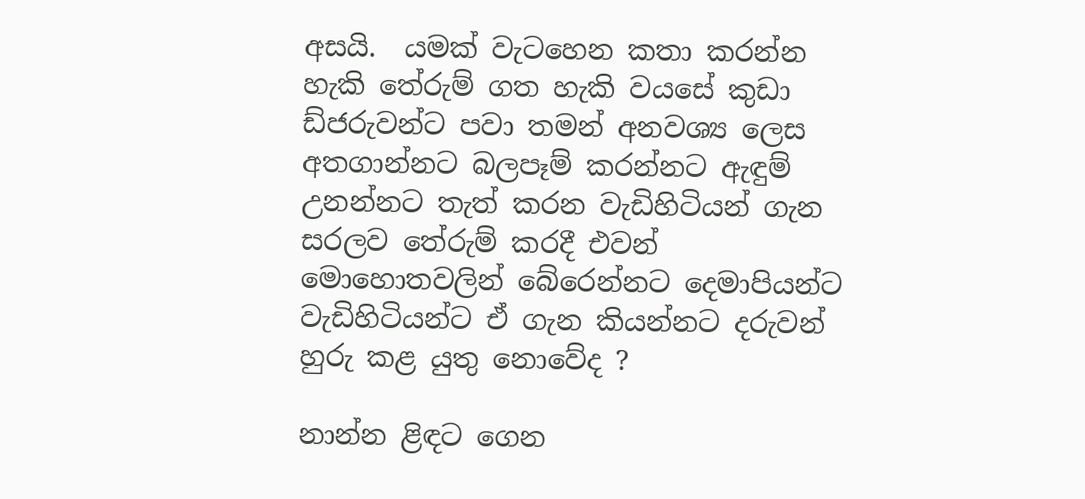අසයි.  යමක් වැටහෙන කතා කරන්න හැකි තේරුම් ගත හැකි වයසේ කුඩා ඩ්ජරුවන්ට පවා තමන් අනවශ්‍ය ලෙස අතගාන්නට බලපෑම් කරන්නට ඇඳුම් උනන්නට තැත් කරන වැඩිහිටියන් ගැන සරලව තේරුම් කරදී එවන් මොහොතවලින් බේරෙන්නට දෙමාපියන්ට වැඩිහිටියන්ට ඒ ගැන කියන්නට දරුවන් හුරු කළ යුතු නොවේද ?

නාන්න ළිඳට ගෙන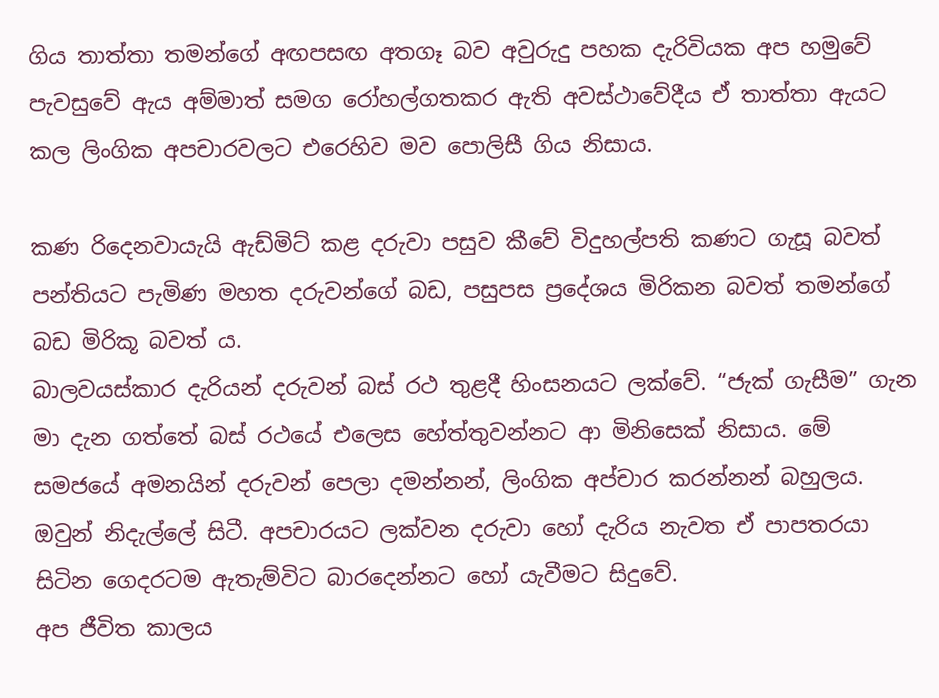ගිය තාත්තා තමන්ගේ අඟපසඟ අතගෑ බව අවුරුදු පහක දැරිවියක අප හමුවේ පැවසුවේ ඇය අම්මාත් සමග රෝහල්ගතකර ඇති අවස්ථාවේදීය ඒ තාත්තා ඇයට කල ලිංගික අපචාරවලට එරෙහිව මව පොලිසී ගිය නිසාය.

කණ රිදෙනවායැයි ඇඩ්මිට් කළ දරුවා පසුව කීවේ විදුහල්පති කණට ගැසූ බවත් පන්තියට පැමිණ මහත දරුවන්ගේ බඩ, පසුපස ප්‍රදේශය මිරිකන බවත් තමන්ගේ බඩ මිරිකූ බවත් ය.
බාලවයස්කාර දැරියන් දරුවන් බස් රථ තුළදී හිංසනයට ලක්වේ. “ජැක් ගැසීම” ගැන මා දැන ගත්තේ බස් රථයේ එලෙස හේත්තුවන්නට ආ මිනිසෙක් නිසාය. මේ සමජයේ අමනයින් දරුවන් පෙලා දමන්නන්, ලිංගික අප්චාර කරන්නන් බහුලය. ඔවුන් නිදැල්ලේ සිටී. අපචාරයට ලක්වන දරුවා හෝ දැරිය නැවත ඒ පාපතරයා සිටින ගෙදරටම ඇතැම්විට බාරදෙන්නට හෝ යැවීමට සිදුවේ.
අප ජීවිත කාලය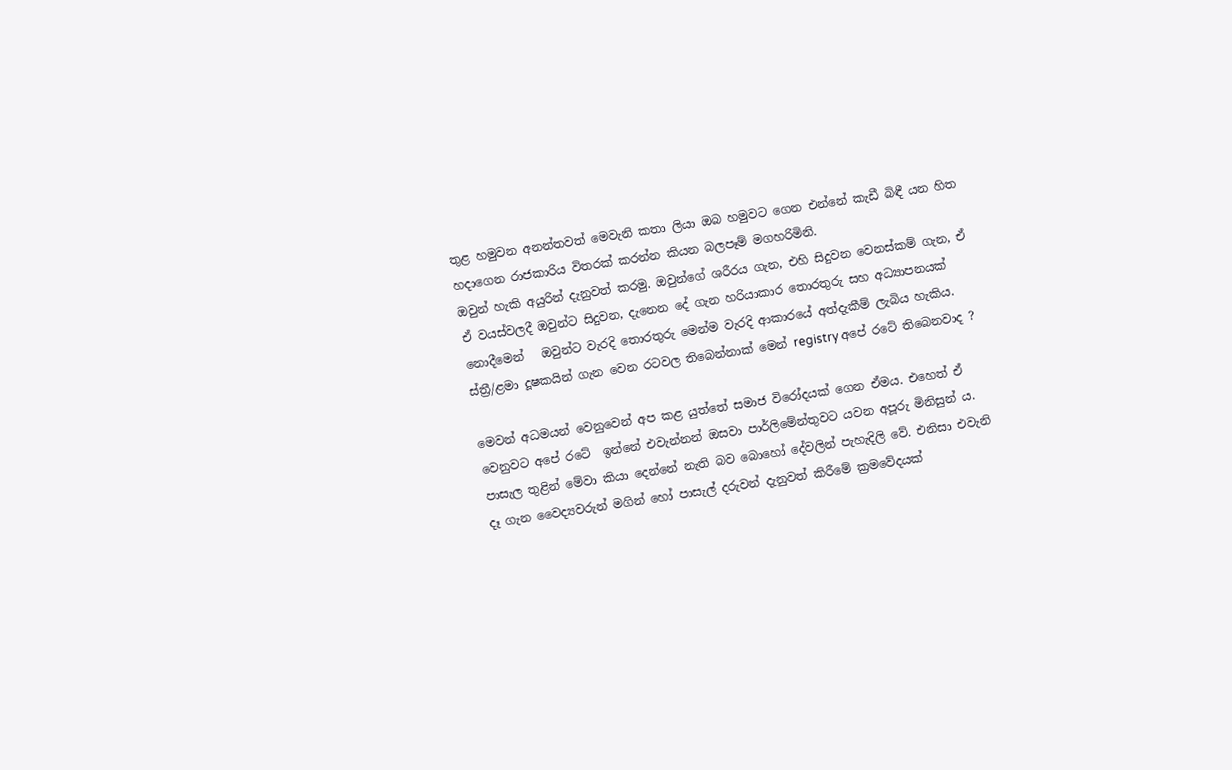තුළ හමුවන අනන්තවත් මෙවැනි කතා ලියා ඔබ හමුවට ගෙන එන්නේ කැඩී බිඳී යන හිත හදාගෙන රාජකාරිය විතරක් කරන්න කියන බලපෑම් මගහරිමිනි.
ඔවුන් හැකි අයුරින් දැනුවත් කරමු. ඔවුන්ගේ ශරීරය ගැන, එහි සිදුවන වෙනස්කම් ගැන, ඒ ඒ වයස්වලදී ඔවුන්ට සිදුවන, දැනෙන දේ ගැන හරියාකාර තොරතුරු සහ අධ්‍යාපනයක් නොදීමෙන්   ඔවුන්ට වැරදි තොරතුරු මෙන්ම වැරදි ආකාරයේ අත්දැකීම් ලැබිය හැකිය.
ස්ත්‍රී/ළමා දූෂකයින් ගැන වෙන රටවල තිබෙන්නාක් මෙන් registry අපේ රටේ තිබෙනවාද ?

මෙවන් අධමයන් වෙනුවෙන් අප කළ යුත්තේ සමාජ විරෝදයක් ගෙන ඒමය. එහෙත් ඒ වෙනුවට අපේ රටේ  ඉන්නේ එවැන්නන් ඔසවා පාර්ලිමේන්තුවට යවන අපූරු මිනිසුන් ය.
පාසැල තුළින් මේවා කියා දෙන්නේ නැති බව බොහෝ දේවලින් පැහැදිලි වේ. එනිසා එවැනි දෑ ගැන වෛද්‍යවරුන් මගින් හෝ පාසැල් දරුවන් දැනුවත් කිරීමේ ක්‍රමවේදයක්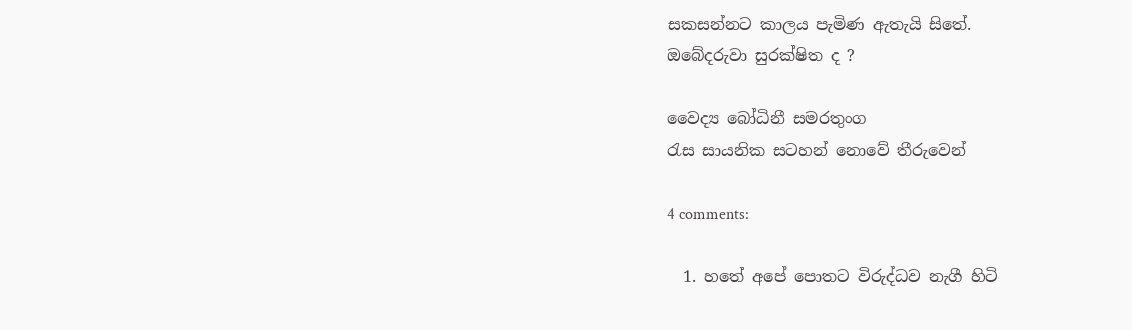සකසන්නට කාලය පැමිණ ඇතැයි සිතේ.
ඔබේදරුවා සුරක්ෂිත ද ?

වෛද්‍ය බෝධිනී සමරතුංග
රැස සායනික සටහන් නොවේ තීරුවෙන්

4 comments:

  1. හතේ අපේ පොතට විරුද්ධව නැගී හිටි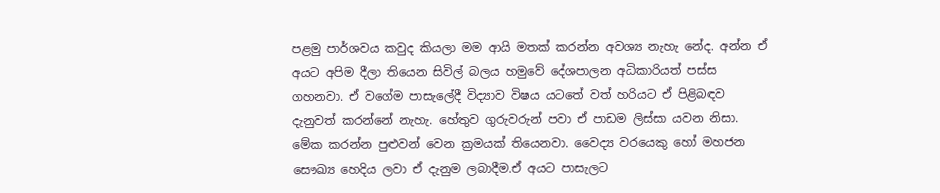පළමු පාර්ශවය කවුද කියලා මම ආයි මතක් කරන්න අවශ්‍ය නැහැ නේද. අන්න ඒ අයට අපිම දීලා තියෙන සිවිල් බලය හමුවේ දේශපාලන අධිකාරියත් පස්ස ගහනවා. ඒ වගේම පාසැලේදී විද්‍යාව විෂය යටතේ වත් හරියට ඒ පිළිබඳව දැනුවත් කරන්නේ නැහැ. හේතුව ගුරුවරුන් පවා ඒ පාඩම ලිස්සා යවන නිසා. මේක කරන්න පුළුවන් වෙන ක්‍රමයක් තියෙනවා. වෛද්‍ය වරයෙකු හෝ මහජන සෞඛ්‍ය හෙදිය ලවා ඒ දැනුම ලබාදීම.ඒ අයට පාසැලට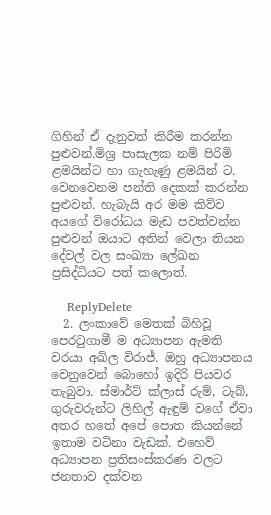ගිහින් ඒ දැනුවත් කිරීම කරන්න පුළුවන්.මිශ්‍ර පාසැලක නම් පිරිමි ළමයින්ට හා ගැහැණු ළමයින් ට. වෙනවෙනම පන්ති දෙකක් කරන්න පුළුවන්. හැබැයි අර මම කිව්ව අයගේ විරෝධය මැඩ පවත්වන්න පුළුවන් ඔයාට අතින් වෙලා තියන දේවල් වල සංඛ්‍යා ලේඛන ප්‍රසිද්ධියට පත් කලොත්.

    ReplyDelete
  2. ලංකාවේ මෙතක් බිහිවූ පෙරටුගාමී ම අධ්‍යාපන ඇමති වරයා අඛිල විරාජ්. ඔහු අධ්‍යාපනය වෙනුවෙන් බොහෝ ඉදිරි පියවර තැබුවා. ස්මාර්ට් ක්ලාස් රුම්, ටැබ්, ගුරුවරුන්ට ලිහිල් ඇඳුම් වගේ ඒවා අතර හතේ අපේ පොත කියන්නේ ඉතාම වටිනා වැඩක්. එහෙව් අධ්‍යාපන ප්‍රතිසංස්කරණ වලට ජනතාව දක්වන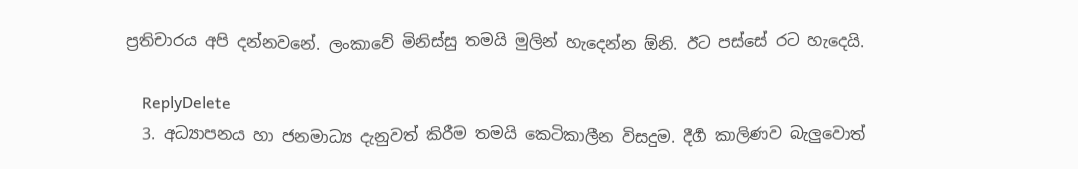ප්‍රතිචාරය අපි දන්නවනේ. ලංකාවේ මිනිස්සු තමයි මුලින් හැදෙන්න ඕනි. ඊට පස්සේ රට හැදෙයි.

    ReplyDelete
  3. අධ්‍යාපනය හා ජනමාධ්‍ය දැනුවත් කිරීම තමයි කෙටිකාලීන විසදුම. දීර්‍ග කාලිණව බැලුවොත්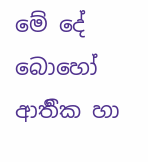මේ දේ බොහෝ ආර්‍තික හා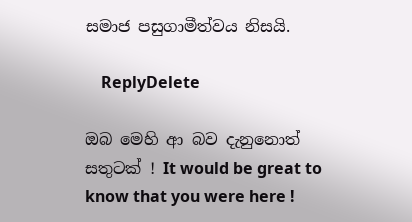සමාජ පසුගාමීත්වය නිසයි.

    ReplyDelete

ඔබ මෙහි ආ බව දැනුනොත් සතුටක් ! It would be great to know that you were here !